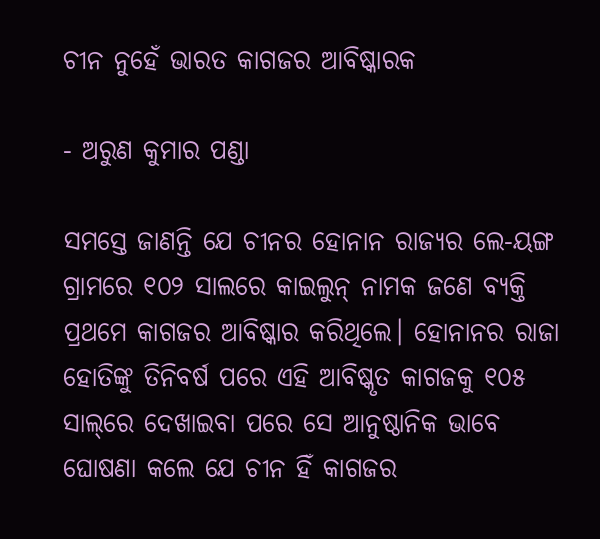ଚୀନ ନୁହେଁ ଭାରତ କାଗଜର ଆବିଷ୍କାରକ

- ଅରୁଣ କୁମାର ପଣ୍ଡା

ସମସ୍ତେ ଜାଣନ୍ତି ଯେ ଚୀନର ହୋନାନ ରାଜ୍ୟର ଲେ-ୟଙ୍ଗ ଗ୍ରାମରେ ୧୦୨ ସାଲରେ କାଇଲୁନ୍‌ ନାମକ ଜଣେ ବ୍ୟକ୍ତି ପ୍ରଥମେ କାଗଜର ଆବିଷ୍କାର କରିଥିଲେ। ହୋନାନର ରାଜା ହୋତିଙ୍କୁ ତିନିବର୍ଷ ପରେ ଏହି ଆବିଷ୍କୃତ କାଗଜକୁ ୧୦୫ ସାଲ୍‌ରେ ଦେଖାଇବା ପରେ ସେ ଆନୁଷ୍ଠାନିକ ଭାବେ ଘୋଷଣା କଲେ ଯେ ଚୀନ ହିଁ କାଗଜର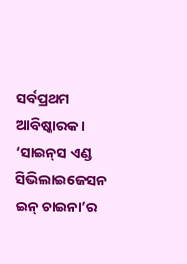ସର୍ବପ୍ରଥମ ଆବିଷ୍କାରକ। ‘ସାଇନ୍‌ସ ଏଣ୍ଡ ସିଭିଲାଇଜେସନ ଇନ୍‌ ଚାଇନା’ର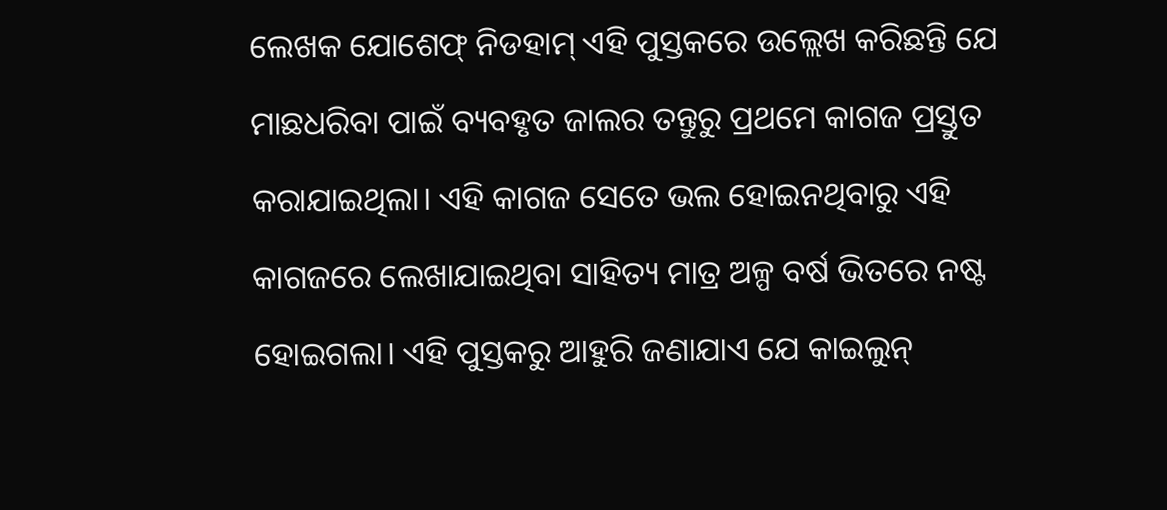ଲେଖକ ଯୋଶେଫ୍‌ ନିଡହାମ୍‌ ଏହି ପୁସ୍ତକରେ ଉଲ୍ଲେଖ କରିଛନ୍ତି ଯେ ମାଛଧରିବା ପାଇଁ ବ୍ୟବହୃତ ଜାଲର ତନ୍ତୁରୁ ପ୍ରଥମେ କାଗଜ ପ୍ରସ୍ତୁତ କରାଯାଇଥିଲା। ଏହି କାଗଜ ସେତେ ଭଲ ହୋଇନଥିବାରୁ ଏହି କାଗଜରେ ଲେଖାଯାଇଥିବା ସାହିତ୍ୟ ମାତ୍ର ଅଳ୍ପ ବର୍ଷ ଭିତରେ ନଷ୍ଟ ହୋଇଗଲା। ଏହି ପୁସ୍ତକରୁ ଆହୁରି ଜଣାଯାଏ ଯେ କାଇଲୁନ୍‌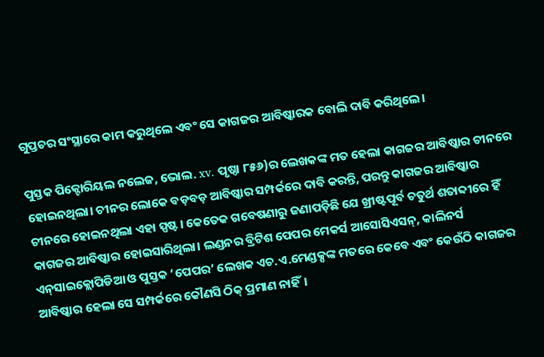ଗୁପ୍ତଚର ସଂସ୍ଥାରେ କାମ କରୁଥିଲେ ଏବଂ ସେ କାଗଜର ଆବିଷ୍କାରକ ବୋଲି ଦାବି କରିଥିଲେ।

ପୁସ୍ତକ ପିକ୍ଟୋରିୟଲ ନଲେଜ, ଭୋଲ. xv. ପୃଷ୍ଠା ୮୫୬)ର ଲେଖକଙ୍କ ମତ ହେଲା କାଗଜର ଆବିଷ୍କାର ଚୀନରେ ହୋଇନଥିଲା। ଚୀନର ଲୋକେ ବଡ଼ବଡ଼ ଆବିଷ୍କାର ସମ୍ପର୍କରେ ଦାବି କରନ୍ତି, ପରନ୍ତୁ କାଗଜର ଆବିଷ୍କାର ଚୀନରେ ହୋଇନଥିଲା ଏହା ସ୍ପଷ୍ଟ। କେତେକ ଗବେଷଣାରୁ ଜଣାପଡ଼ିଛି ଯେ ଖ୍ରୀଷ୍ଟପୂର୍ବ ଚତୁର୍ଥ ଶତାବ୍ଦୀରେ ହିଁ କାଗଜର ଆବିଷ୍କାର ହୋଇସାରିଥିଲା। ଲଣ୍ଡନର ବ୍ରିଟିଶ ପେପର ମେକର୍ସ ଆସୋସିଏସନ୍‌, କାଲିନର୍ସ ଏନ୍‌ସାଇକ୍ଲୋପିଡିଆ ଓ ପୁସ୍ତକ ‘ପେପର’ ଲେଖକ ଏଚ.ଏ.ମେଣ୍ଡକ୍ସଙ୍କ ମତରେ କେବେ ଏବଂ କେଉଁଠି କାଗଜର ଆବିଷ୍କାର ହେଲା ସେ ସମ୍ପର୍କରେ କୌଣସି ଠିକ୍‌ ପ୍ରମାଣ ନାହିଁ।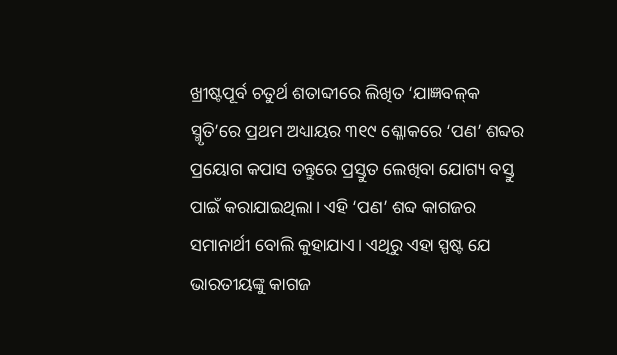ଖ୍ରୀଷ୍ଟପୂର୍ବ ଚତୁର୍ଥ ଶତାବ୍ଦୀରେ ଲିଖିତ ‘ଯାଜ୍ଞବଳ୍‌କ ସ୍ମୃତି’ରେ ପ୍ରଥମ ଅଧ୍ୟାୟର ୩୧୯ ଶ୍ଳୋକରେ ‘ପଣ’ ଶବ୍ଦର ପ୍ରୟୋଗ କପାସ ତନ୍ତୁରେ ପ୍ରସ୍ତୁତ ଲେଖିବା ଯୋଗ୍ୟ ବସ୍ତୁ ପାଇଁ କରାଯାଇଥିଲା। ଏହି ‘ପଣ’ ଶବ୍ଦ କାଗଜର ସମାନାର୍ଥୀ ବୋଲି କୁହାଯାଏ। ଏଥିରୁ ଏହା ସ୍ପଷ୍ଟ ଯେ ଭାରତୀୟଙ୍କୁ କାଗଜ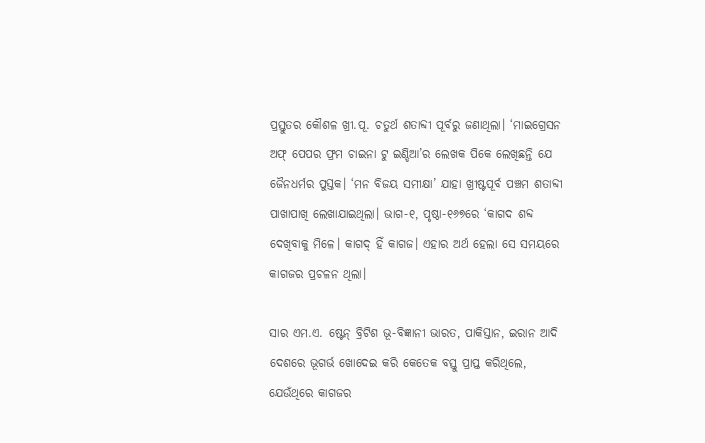ପ୍ରସ୍ତୁତର କୌଶଳ ଖ୍ରୀ.ପୂ. ଚତୁର୍ଥ ଶତାବ୍ଦୀ ପୂର୍ବରୁ ଜଣାଥିଲା। ‘ମାଇଗ୍ରେସନ ଅଫ୍‌ ପେପର ଫ୍ରମ ଚାଇନା ଟୁ ଇଣ୍ଡିଆ’ର ଲେଖକ ପିକେ ଲେଖିଛନ୍ତି ଯେ ଜୈନଧର୍ମର ପୁସ୍ତକ। ‘ମନ ବିଜୟ ସମୀକ୍ଷା’ ଯାହା ଖ୍ରୀଷ୍ଟପୂର୍ବ ପଞ୍ଚମ ଶତାବ୍ଦୀ ପାଖାପାଖି ଲେଖାଯାଇଥିଲା। ଭାଗ-୧, ପୃଷ୍ଠା-୧୬୭ରେ ‘କାଗଦ ଶବ୍ଦ ଦେଖିବାକୁ ମିଳେ। କାଗଦ୍‌ ହିଁ କାଗଜ। ଏହାର ଅର୍ଥ ହେଲା ସେ ସମୟରେ କାଗଜର ପ୍ରଚଳନ ଥିଲା।

ସାର ଏମ.ଏ. ଷ୍ଟେନ୍‌ ବ୍ରିଟିଶ ଭୂ-ବିଜ୍ଞାନୀ ଭାରତ, ପାକିସ୍ତାନ, ଇରାନ ଆଦି ଦେଶରେ ଭୂଗର୍ଭ ଖୋଦେଇ କରି କେତେକ ବସ୍ତୁ ପ୍ରାପ୍ତ କରିଥିଲେ, ଯେଉଁଥିରେ କାଗଜର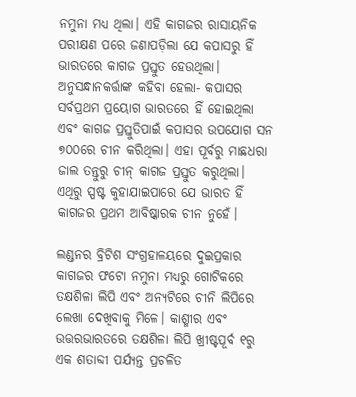ନମୁନା ମଧ୍ୟ ଥିଲା। ଏହି କାଗଜର ରାସାୟନିକ ପରୀକ୍ଷଣ ପରେ ଜଣାପଡ଼ିଲା ଯେ କପାସରୁ ହିଁ ଭାରତରେ କାଗଜ ପ୍ରସ୍ତୁତ ହେଉଥିଲା। ଅନୁସନ୍ଧାନକର୍ତ୍ତାଙ୍କ କହିବା ହେଲା- କପାସର ସର୍ବପ୍ରଥମ ପ୍ରୟୋଗ ଭାରତରେ ହିଁ ହୋଇଥିଲା ଏବଂ କାଗଜ ପ୍ରସ୍ତୁତିପାଇଁ କପାସର ଉପଯୋଗ ସନ ୭୦୦ରେ ଚୀନ କରିଥିଲା। ଏହା ପୂର୍ବରୁ ମାଛଧରା ଜାଲ ତନ୍ତୁରୁ ଚୀନ୍‌ କାଗଜ ପ୍ରସ୍ତୁତ କରୁଥିଲା। ଏଥିରୁ ସ୍ପଷ୍ଟ କୁହାଯାଇପାରେ ଯେ ଭାରତ ହିଁ କାଗଜର ପ୍ରଥମ ଆବିଷ୍କାରକ ଚୀନ ନୁହେଁ।

ଲଣ୍ଡନର ବ୍ରିଟିଶ ସଂଗ୍ରହାଳୟରେ ଦୁଇପ୍ରକାର କାଗଜର ଫଟୋ ନମୁନା ମଧ୍ୟରୁ ଗୋଟିକରେ ତକ୍ଷଶିଳା ଲିପି ଏବଂ ଅନ୍ୟଟିରେ ଚୀନି ଲିପିରେ ଲେଖା ଦେଖିବାକୁ ମିଳେ। କାଶ୍ମୀର ଏବଂ ଉତ୍ତରଭାରତରେ ତକ୍ଷଶିଳା ଲିପି ଖ୍ରୀଷ୍ଟପୂର୍ବ ୧ରୁ ଏକ ଶତାବ୍ଦୀ ପର୍ଯ୍ୟନ୍ତ ପ୍ରଚଳିତ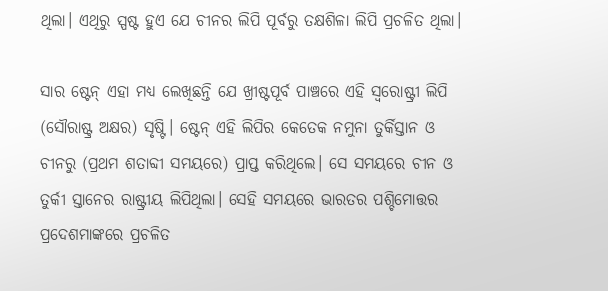ଥିଲା। ଏଥିରୁ ସ୍ପଷ୍ଟ ହୁଏ ଯେ ଚୀନର ଲିପି ପୂର୍ବରୁ ତକ୍ଷଶିଳା ଲିପି ପ୍ରଚଳିତ ଥିଲା।

ସାର ଷ୍ଟେନ୍‌ ଏହା ମଧ୍ୟ ଲେଖିଛନ୍ତି ଯେ ଖ୍ରୀଷ୍ଟପୂର୍ବ ପାଞ୍ଚରେ ଏହି ସ୍ବରୋଷ୍ଟ୍ରୀ ଲିପି (ସୌରାଷ୍ଟ୍ର ଅକ୍ଷର) ସୃଷ୍ଟି। ଷ୍ଟେନ୍‌ ଏହି ଲିପିର କେତେକ ନମୁନା ତୁର୍କିସ୍ତାନ ଓ ଚୀନରୁ (ପ୍ରଥମ ଶତାବ୍ଦୀ ସମୟରେ) ପ୍ରାପ୍ତ କରିଥିଲେ। ସେ ସମୟରେ ଚୀନ ଓ ତୁର୍କୀ ସ୍ତାନ‌େ‌ର ରାଷ୍ଟ୍ରୀୟ ଲିପିଥିଲା। ସେହି ସମୟରେ ଭାରତର ପଶ୍ଚିମୋତ୍ତର ପ୍ରଦେଶମାଙ୍କରେ ପ୍ରଚଳିତ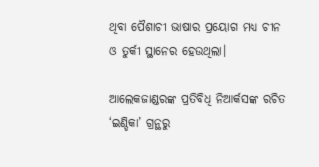ଥିବା ପୈଶାଚୀ ଭାଷାର ପ୍ରୟୋଗ ମଧ୍ୟ ଚୀନ ଓ ତୁର୍କୀ ସ୍ଥାନ‌େ‌ର ହେଉଥିଲା।

ଆଲେକଜାଣ୍ଡରଙ୍କ ପ୍ରତିବିଧି ନିଆର୍କସଙ୍କ ରଚିତ ‘ଇଣ୍ଡିକା’ ଗ୍ରନ୍ଥରୁ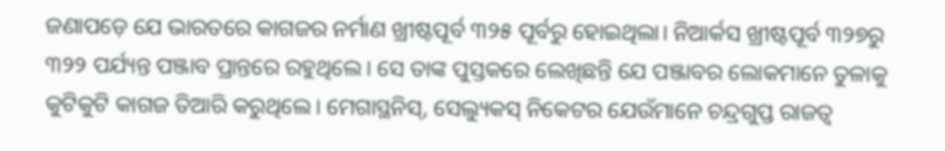ଜଣାପଡ଼େ ଯେ ଭାରତରେ କାଗଜର ନର୍ମାଣ ଖ୍ରୀଷ୍ଟପୂର୍ବ ୩୨୫ ପୂର୍ବରୁ ହୋଇଥିଲା। ନିଆର୍କସ ଖ୍ରୀଷ୍ଟପୂର୍ବ ୩୨୭ରୁ ୩୨୨ ପର୍ଯ୍ୟନ୍ତ ପଞ୍ଜାବ ପ୍ରାନ୍ତରେ ରହୁଥିଲେ। ସେ ତାଙ୍କ ପୁସ୍ତକରେ ଲେଖିଛନ୍ତି ଯେ ପଞ୍ଜାବର ଲୋକମାନେ ତୁଳାକୁ କୁଟିକୁଟି କାଗଜ ତିଆରି କରୁଥିଲେ। ମେଗାସ୍ଥନିସ୍‌, ସେଲ୍ୟୁକସ୍‌ ନିକେଟର ଯେଉଁମାନେ ଚନ୍ଦ୍ରଗୁପ୍ତ ରାଜତ୍ବ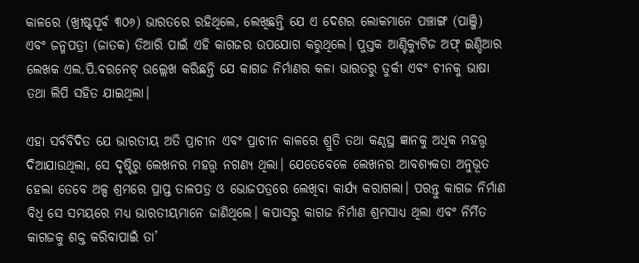କାଳରେ (ଖ୍ରୀଷ୍ଟପୂର୍ବ ୩୦୬) ଭାରତରେ ରହିଥିଲେ, ଲେଖିଛନ୍ତି ଯେ ଏ ଦେଶର ଲୋକମାନେ ପଞ୍ଚାଙ୍ଗ (ପାଞ୍ଜି) ଏବଂ ଜନ୍ମପତ୍ରୀ (ଜାତକ) ତିଆରି ପାଇଁ ଏହି କାଗଜର ଉପଯୋଗ କରୁଥିଲେ। ପୁସ୍ତକ ଆଣ୍ଟିକ୍ୟୁଟିଜ ଅଫ୍‌ ଇଣ୍ଡିଆର ଲେଖକ ଏଲ.ପି.ବରନେଟ୍‌ ଉଲ୍ଲେଖ କରିଛନ୍ତି ଯେ କାଗଜ ନିର୍ମାଣର କଳା ଭାରତରୁ ତୁର୍କୀ ଏବଂ ଚୀନକୁ ଭାଷା ତଥା ଲିପି ସହିତ ଯାଇଥିଲା।

ଏହା ସର୍ବବିଦିତ ଯେ ଭାରତୀୟ ଅତି ପ୍ରାଚୀନ ଏବଂ ପ୍ରାଚୀନ କାଳରେ ଶ୍ରୁତି ତଥା କଣ୍ଠସ୍ଥ ଜ୍ଞାନକୁ ଅଧିକ ମହତ୍ତ୍ବ ଦିଆଯାଉଥିଲା, ସେ ଦୃଷ୍ଟିରୁ ଲେଖନର ମହତ୍ତ୍ବ ନଗଣ୍ୟ ଥିଲା। ଯେତେବେଳେ ଲେଖନର ଆବଶ୍ୟକତା ଅନୁଭୂତ ହେଲା ତେବେ ଅଳ୍ପ ଶ୍ରମରେ ପ୍ରାପ୍ତ ତାଳପତ୍ର ଓ ଭୋଜପତ୍ରରେ ଲେଖିବା କାର୍ଯ୍ୟ କରାଗଲା। ପରନ୍ତୁ କାଗଜ ନିର୍ମାଣ ବିଧି ସେ ସମୟରେ ମଧ୍ୟ ଭାରତୀୟମାନେ ଜାଣିଥିଲେ। କପାସରୁ କାଗଜ ନିର୍ମାଣ ଶ୍ରମସାଧ୍ୟ ଥିଲା ଏବଂ ନିର୍ମିତ କାଗଜକୁ ଶକ୍ତ କରିବାପାଇଁ ତା’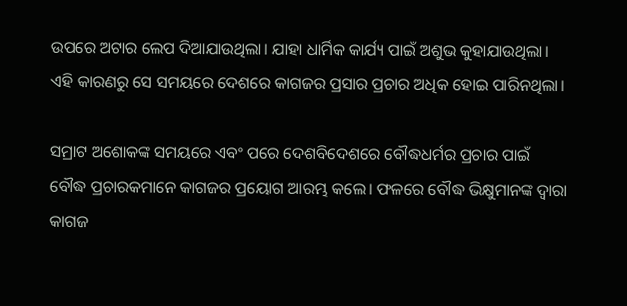ଉପରେ ଅଟାର ଲେପ ଦିଆଯାଉଥିଲା। ଯାହା ଧାର୍ମିକ କାର୍ଯ୍ୟ ପାଇଁ ଅଶୁଭ କୁହାଯାଉଥିଲା। ଏହି କାରଣରୁ ସେ ସମୟରେ ଦେଶରେ କାଗଜର ପ୍ରସାର ପ୍ରଚାର ଅଧିକ ହୋଇ ପାରିନଥିଲା।

ସମ୍ରାଟ ଅଶୋକଙ୍କ ସମୟରେ ଏବଂ ପରେ ଦେଶବିଦେଶରେ ବୌଦ୍ଧଧର୍ମର ପ୍ରଚାର ପାଇଁ ବୌଦ୍ଧ ପ୍ରଚାରକମାନେ କାଗଜର ପ୍ରୟୋଗ ଆରମ୍ଭ କଲେ। ଫଳରେ ବୌଦ୍ଧ ଭିକ୍ଷୁମାନଙ୍କ ଦ୍ବାରା କାଗଜ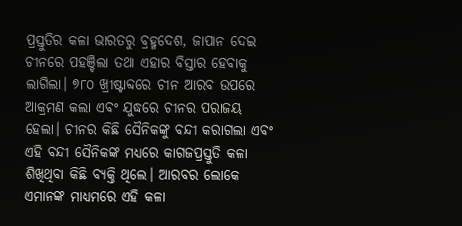ପ୍ରସ୍ତୁତିର କଳା ଭାରତରୁ ବ୍ରହ୍ମଦେଶ, ଜାପାନ ଦେଇ ଚୀନରେ ପହଞ୍ଚିଲା ତଥା ଏହାର ବିସ୍ତାର ହେବାକୁ ଲାଗିଲା। ୭୮୦ ଖ୍ରୀଷ୍ଟାବ୍ଦରେ ଚୀନ ଆରବ ଉପରେ ଆକ୍ରମଣ କଲା ଏବଂ ଯୁଦ୍ଧରେ ଚୀନର ପରାଜୟ ହେଲା। ଚୀନର କିଛି ସୈନିକଙ୍କୁ ବନ୍ଦୀ କରାଗଲା ଏବଂ ଏହି ବନ୍ଦୀ ସୈନିକଙ୍କ ମଧ୍ୟରେ କାଗଜପ୍ରସ୍ତୁତି କଳା ଶିଖିଥିବା କିଛି ବ୍ୟକ୍ତି ଥିଲେ। ଆରବର ଲୋକେ ଏମାନଙ୍କ ମାଧ୍ୟମରେ ଏହି କଳା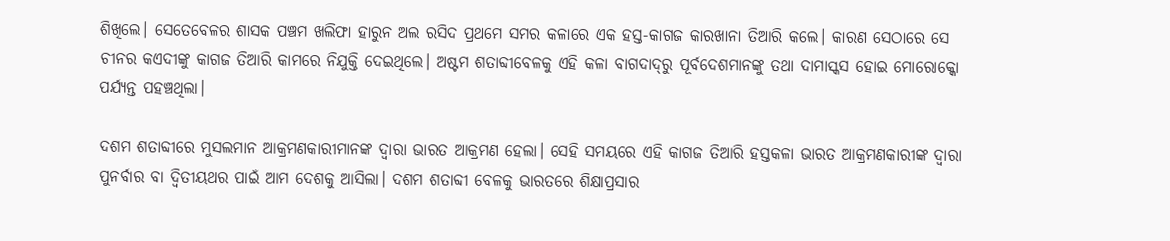ଶିଖିଲେ। ସେତେବେଳର ଶାସକ ପଞ୍ଚମ ଖଲିଫା ହାରୁନ ଅଲ ରସିଦ ପ୍ରଥମେ ସମର କଳାରେ ଏକ ହସ୍ତ-କାଗଜ କାରଖାନା ତିଆରି କଲେ। କାରଣ ସେଠାରେ ସେ ଚୀନର କଏଦୀଙ୍କୁ କାଗଜ ତିଆରି କାମରେ ନିଯୁକ୍ତି ଦେଇଥିଲେ। ଅଷ୍ଟମ ଶତାବ୍ଦୀବେଳକୁ ଏହି କଳା ବାଗଦାଦ୍‌ରୁ ପୂର୍ବଦେଶମାନଙ୍କୁ ତଥା ଦାମାସ୍କସ ହୋଇ ମୋରୋକ୍କୋ ପର୍ଯ୍ୟନ୍ତ ପହଞ୍ଚଥିଲା।

ଦଶମ ଶତାବ୍ଦୀରେ ମୁସଲମାନ ଆକ୍ରମଣକାରୀମାନଙ୍କ ଦ୍ବାରା ଭାରତ ଆକ୍ରମଣ ହେଲା। ସେହି ସମୟରେ ଏହି କାଗଜ ତିଆରି ହସ୍ତକଳା ଭାରତ ଆକ୍ରମଣକାରୀଙ୍କ ଦ୍ବାରା ପୁନର୍ବାର ବା ଦ୍ବିତୀୟଥର ପାଇଁ ଆମ ଦେଶକୁ ଆସିଲା। ଦଶମ ଶତାବ୍ଦୀ ବେଳକୁ ଭାରତରେ ଶିକ୍ଷାପ୍ରସାର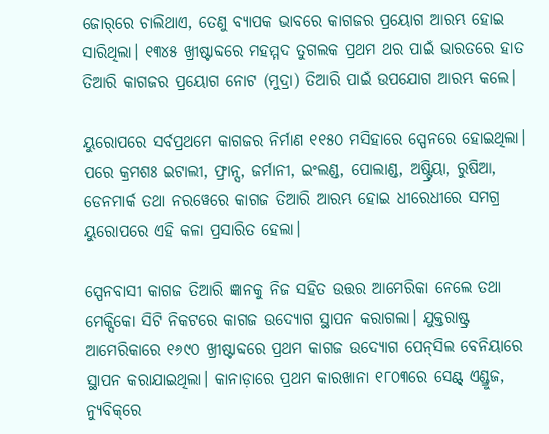ଜୋର୍‌ରେ ଚାଲିଥାଏ, ତେଣୁ ବ୍ୟାପକ ଭାବରେ କାଗଜର ପ୍ରୟୋଗ ଆରମ୍ଭ ହୋଇ ସାରିଥିଲା। ୧୩୪୫ ଖ୍ରୀଷ୍ଟାବ୍ଦରେ ମହମ୍ମଦ ତୁଗଲକ ପ୍ରଥମ ଥର ପାଇଁ ଭାରତରେ ହାତ ତିଆରି କାଗଜର ପ୍ରୟୋଗ ନୋଟ (ମୁଦ୍ରା) ତିଆରି ପାଇଁ ଉପଯୋଗ ଆରମ୍ଭ କଲେ।

ୟୁରୋପରେ ସର୍ବପ୍ରଥମେ କାଗଜର ନିର୍ମାଣ ୧୧୫୦ ମସିହାରେ ସ୍ପେନରେ ହୋଇଥିଲା। ପରେ କ୍ରମଶଃ ଇଟାଲୀ, ଫ୍ରାନ୍ସ, ଜର୍ମାନୀ, ଇଂଲଣ୍ଡ, ପୋଲାଣ୍ଡ, ଅଷ୍ଟ୍ରିୟା, ରୁଷିଆ, ଡେନମାର୍କ ତଥା ନରୱେରେ କାଗଜ ତିଆରି ଆରମ୍ଭ ହୋଇ ଧୀରେଧୀରେ ସମଗ୍ର ୟୁରୋପରେ ଏହି କଳା ପ୍ରସାରିତ ହେଲା।

ସ୍ପେନବାସୀ କାଗଜ ତିଆରି ଜ୍ଞାନକୁ ନିଜ ସହିତ ଉତ୍ତର ଆମେରିକା ନେଲେ ତଥା ମେକ୍ସିକୋ ସିଟି ନିକଟରେ କାଗଜ ଉଦ୍ୟୋଗ ସ୍ଥାପନ କରାଗଲା। ଯୁକ୍ତରାଷ୍ଟ୍ର ଆମେରିକାରେ ୧୬୯୦ ଖ୍ରୀଷ୍ଟାବ୍ଦରେ ପ୍ରଥମ କାଗଜ ଉଦ୍ୟୋଗ ପେନ୍‌ସିଲ ବେନିୟାରେ ସ୍ଥାପନ କରାଯାଇଥିଲା। କାନାଡ଼ାରେ ପ୍ରଥମ କାରଖାନା ୧୮୦୩ରେ ସେଣ୍ଟ୍‌ ଏଣ୍ଡ୍ରୁଜ, ନ୍ୟୁବିକ୍‌ରେ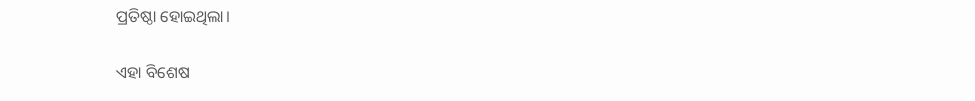ପ୍ରତିଷ୍ଠା ହୋଇଥିଲା।

ଏହା ବିଶେଷ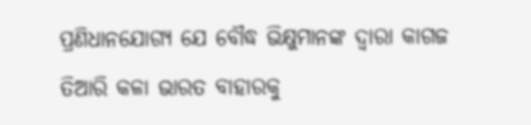ପ୍ରଣିଧାନଯୋଗ୍ୟ ଯେ ବୌଦ୍ଧ ଭିକ୍ଷୁମାନଙ୍କ ଦ୍ବାରା କାଗଜ ତିଆରି କଳା ଭାରତ ବାହାରକୁ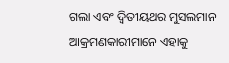ଗଲା ଏବଂ ଦ୍ବିତୀୟଥର ମୁସଲମାନ ଆକ୍ରମଣକାରୀମାନେ ଏହାକୁ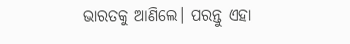ଭାରତକୁ ଆଣିଲେ। ପରନ୍ତୁ ଏହା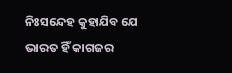ନିଃସନ୍ଦେହ କୁହାଯିବ ଯେ ଭାରତ ହିଁ କାଗଜର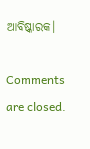ଆବିଷ୍କାରକ।

Comments are closed.